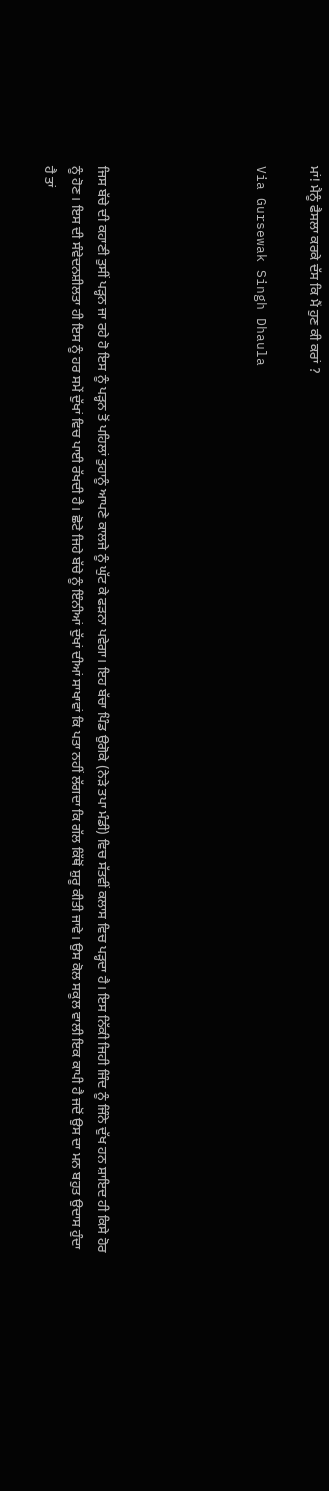ਮਾਂ! ਮੈਨੂੰ ਫੈਸਲਾ ਕਰਕੇ ਦੱਸ ਕਿ ਮੈਂ ਹੁਣ ਕੀ ਕਰਾਂ ?

Via Gursewak Singh Dhaula





ਜਿਸ ਬੱਚੇ ਦੀ ਕਹਾਣੀ ਤੁਸੀਂ ਪੜ੍ਹਨ ਜਾ ਰਹੇ ਹੋ ਇਸ ਨੂੰ ਪੜ੍ਹਨ ਤੋਂ ਪਹਿਲਾਂ ਤੁਹਾਨੂੰ ਆਪਣੇ ਕਾਲਜੇ ਨੂੰ ਘੁੱਟ ਕੇ ਫੜਨਾ ਪਵੇਗਾ। ਇਹ ਬੱਚਾ ਪਿੰਡ ਉਗੋਕੇ (ਨੇੜੇ ਤਪਾ ਮੰਡੀ) ਵਿਚ ਸੱਤਵੀਂ ਕਲਾਸ ਵਿਚ ਪੜ੍ਹਦਾ ਹੈ। ਇਸ ਨਿੱਕੀ ਜਿਹੀ ਜਿੰਦ ਨੂੰ ਜਿੰਨੇ ਦੁੱਖ ਹਨ ਸ਼ਾਇਦ ਹੀ ਕਿਸੇ ਹੋਰ ਨੂੰ ਹੋਣ। ਇਸ ਦੀ ਸੰਵੇਦਨਸ਼ੀਲਤਾ ਹੀ ਇਸ ਨੂੰ ਹਰ ਸਮੇਂ ਦੁੱਖਾਂ ਵਿਚ ਪਾਈ ਰੱਖਦੀ ਹੈ। ਛੋਟੇ ਜਿਹੇ ਬੱਚੇ ਨੂੰ ਇੰਨੀਆਂ ਦੁੱਖਾਂ ਦੀਆਂ ਸਾਖਾਵਾਂ ਕਿ ਪਤਾ ਨਹੀਂ ਲੱਗਦਾ ਕਿ ਗੱਲ ਕਿੱਥੋਂ ਸ਼ੁਰੂ ਕੀਤੀ ਜਾਵੇ। ਉਸ ਕੋਲ ਸਕੂਲ ਵਾਲੀ ਇਕ ਕਾਪੀ ਹੈ ਜਦੋਂ ਉਸ ਦਾ ਮਨ ਬਹੁਤ ਉਦਾਸ ਹੁੰਦਾ ਹੈ ਤਾਂ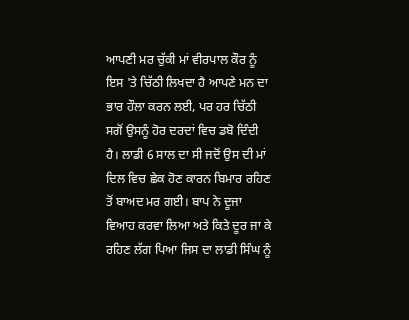ਆਪਣੀ ਮਰ ਚੁੱਕੀ ਮਾਂ ਵੀਰਪਾਲ ਕੌਰ ਨੂੰ ਇਸ 'ਤੇ ਚਿੱਠੀ ਲਿਖਦਾ ਹੈ ਆਪਣੇ ਮਨ ਦਾ ਭਾਰ ਹੌਲਾ ਕਰਨ ਲਈ, ਪਰ ਹਰ ਚਿੱਠੀ ਸਗੋਂ ਉਸਨੂੰ ਹੋਰ ਦਰਦਾਂ ਵਿਚ ਡਬੋ ਦਿੰਦੀ ਹੈ। ਲਾਡੀ 6 ਸਾਲ ਦਾ ਸੀ ਜਦੋਂ ਉਸ ਦੀ ਮਾਂ ਦਿਲ ਵਿਚ ਛੇਕ ਹੋਣ ਕਾਰਨ ਬਿਮਾਰ ਰਹਿਣ ਤੋਂ ਬਾਅਦ ਮਰ ਗਈ। ਬਾਪ ਨੇ ਦੂਜਾ ਵਿਆਹ ਕਰਵਾ ਲਿਆ ਅਤੇ ਕਿਤੇ ਦੂਰ ਜਾ ਕੇ ਰਹਿਣ ਲੱਗ ਪਿਆ ਜਿਸ ਦਾ ਲਾਡੀ ਸਿੰਘ ਨੂੰ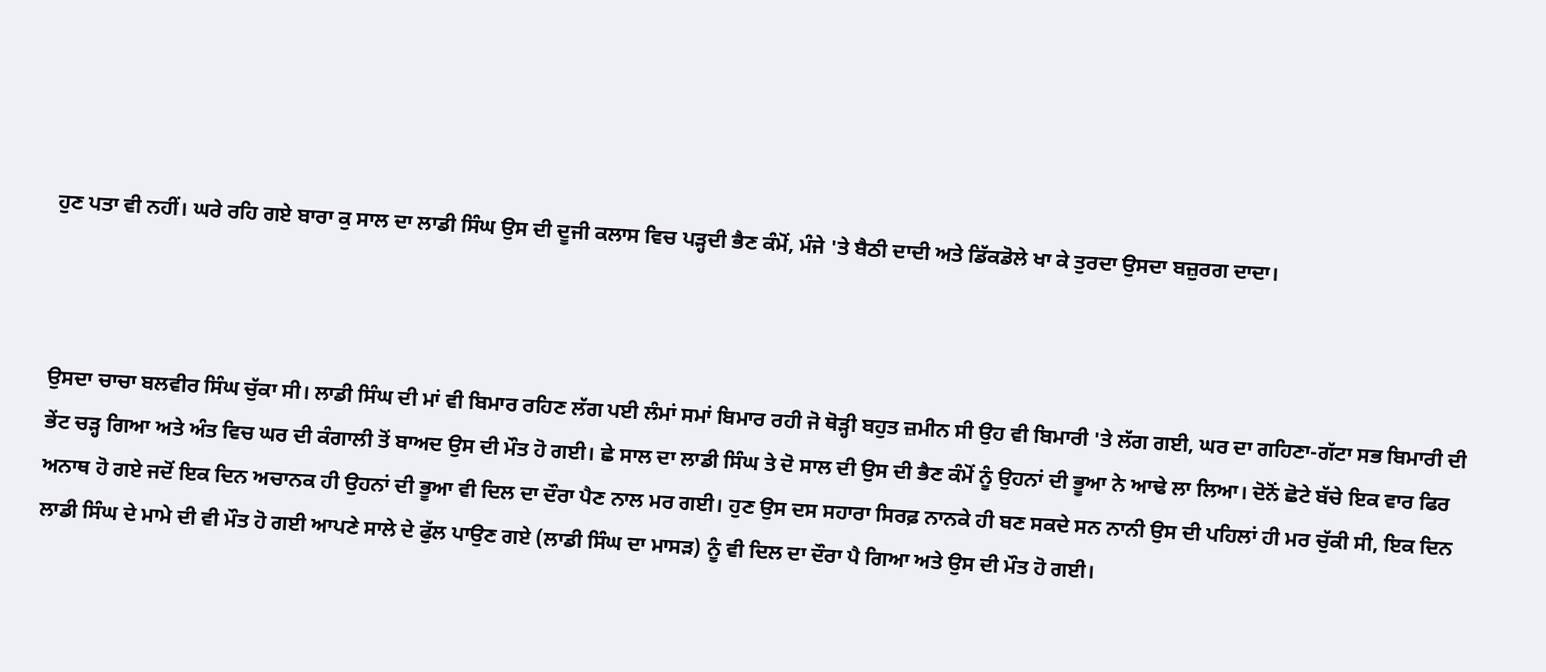ਹੁਣ ਪਤਾ ਵੀ ਨਹੀਂ। ਘਰੇ ਰਹਿ ਗਏ ਬਾਰਾ ਕੁ ਸਾਲ ਦਾ ਲਾਡੀ ਸਿੰਘ ਉਸ ਦੀ ਦੂਜੀ ਕਲਾਸ ਵਿਚ ਪੜ੍ਹਦੀ ਭੈਣ ਕੰਮੋਂ, ਮੰਜੇ 'ਤੇ ਬੈਠੀ ਦਾਦੀ ਅਤੇ ਡਿੱਕਡੋਲੇ ਖਾ ਕੇ ਤੁਰਦਾ ਉਸਦਾ ਬਜ਼ੁਰਗ ਦਾਦਾ।



ਉਸਦਾ ਚਾਚਾ ਬਲਵੀਰ ਸਿੰਘ ਚੁੱਕਾ ਸੀ। ਲਾਡੀ ਸਿੰਘ ਦੀ ਮਾਂ ਵੀ ਬਿਮਾਰ ਰਹਿਣ ਲੱਗ ਪਈ ਲੰਮਾਂ ਸਮਾਂ ਬਿਮਾਰ ਰਹੀ ਜੋ ਥੋੜ੍ਹੀ ਬਹੁਤ ਜ਼ਮੀਨ ਸੀ ਉਹ ਵੀ ਬਿਮਾਰੀ 'ਤੇ ਲੱਗ ਗਈ, ਘਰ ਦਾ ਗਹਿਣਾ-ਗੱਟਾ ਸਭ ਬਿਮਾਰੀ ਦੀ ਭੇਂਟ ਚੜ੍ਹ ਗਿਆ ਅਤੇ ਅੰਤ ਵਿਚ ਘਰ ਦੀ ਕੰਗਾਲੀ ਤੋਂ ਬਾਅਦ ਉਸ ਦੀ ਮੌਤ ਹੋ ਗਈ। ਛੇ ਸਾਲ ਦਾ ਲਾਡੀ ਸਿੰਘ ਤੇ ਦੋ ਸਾਲ ਦੀ ਉਸ ਦੀ ਭੈਣ ਕੰਮੋਂ ਨੂੰ ਉਹਨਾਂ ਦੀ ਭੂਆ ਨੇ ਆਢੇ ਲਾ ਲਿਆ। ਦੋਨੋਂ ਛੋਟੇ ਬੱਚੇ ਇਕ ਵਾਰ ਫਿਰ ਅਨਾਥ ਹੋ ਗਏ ਜਦੋਂ ਇਕ ਦਿਨ ਅਚਾਨਕ ਹੀ ਉਹਨਾਂ ਦੀ ਭੂਆ ਵੀ ਦਿਲ ਦਾ ਦੌਰਾ ਪੈਣ ਨਾਲ ਮਰ ਗਈ। ਹੁਣ ਉਸ ਦਸ ਸਹਾਰਾ ਸਿਰਫ਼ ਨਾਨਕੇ ਹੀ ਬਣ ਸਕਦੇ ਸਨ ਨਾਨੀ ਉਸ ਦੀ ਪਹਿਲਾਂ ਹੀ ਮਰ ਚੁੱਕੀ ਸੀ, ਇਕ ਦਿਨ ਲਾਡੀ ਸਿੰਘ ਦੇ ਮਾਮੇ ਦੀ ਵੀ ਮੌਤ ਹੋ ਗਈ ਆਪਣੇ ਸਾਲੇ ਦੇ ਫੁੱਲ ਪਾਉਣ ਗਏ (ਲਾਡੀ ਸਿੰਘ ਦਾ ਮਾਸੜ) ਨੂੰ ਵੀ ਦਿਲ ਦਾ ਦੌਰਾ ਪੈ ਗਿਆ ਅਤੇ ਉਸ ਦੀ ਮੌਤ ਹੋ ਗਈ।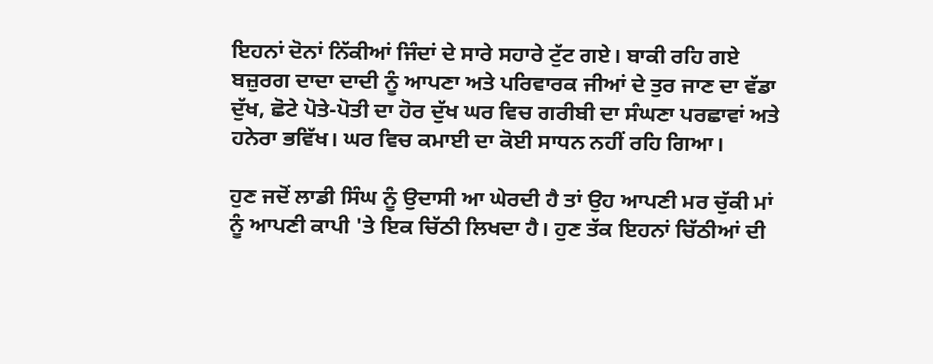ਇਹਨਾਂ ਦੋਨਾਂ ਨਿੱਕੀਆਂ ਜਿੰਦਾਂ ਦੇ ਸਾਰੇ ਸਹਾਰੇ ਟੁੱਟ ਗਏ। ਬਾਕੀ ਰਹਿ ਗਏ ਬਜ਼ੁਰਗ ਦਾਦਾ ਦਾਦੀ ਨੂੰ ਆਪਣਾ ਅਤੇ ਪਰਿਵਾਰਕ ਜੀਆਂ ਦੇ ਤੁਰ ਜਾਣ ਦਾ ਵੱਡਾ ਦੁੱਖ, ਛੋਟੇ ਪੋਤੇ-ਪੋਤੀ ਦਾ ਹੋਰ ਦੁੱਖ ਘਰ ਵਿਚ ਗਰੀਬੀ ਦਾ ਸੰਘਣਾ ਪਰਛਾਵਾਂ ਅਤੇ ਹਨੇਰਾ ਭਵਿੱਖ। ਘਰ ਵਿਚ ਕਮਾਈ ਦਾ ਕੋਈ ਸਾਧਨ ਨਹੀਂ ਰਹਿ ਗਿਆ।

ਹੁਣ ਜਦੋਂ ਲਾਡੀ ਸਿੰਘ ਨੂੰ ਉਦਾਸੀ ਆ ਘੇਰਦੀ ਹੈ ਤਾਂ ਉਹ ਆਪਣੀ ਮਰ ਚੁੱਕੀ ਮਾਂ ਨੂੰ ਆਪਣੀ ਕਾਪੀ 'ਤੇ ਇਕ ਚਿੱਠੀ ਲਿਖਦਾ ਹੈ। ਹੁਣ ਤੱਕ ਇਹਨਾਂ ਚਿੱਠੀਆਂ ਦੀ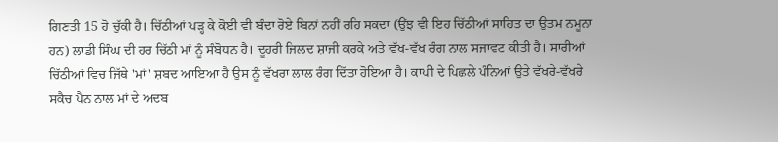ਗਿਣਤੀ 15 ਹੋ ਚੁੱਕੀ ਹੈ। ਚਿੱਠੀਆਂ ਪੜ੍ਹ ਕੇ ਕੋਈ ਵੀ ਬੰਦਾ ਰੋਏ ਬਿਨਾਂ ਨਹੀਂ ਰਹਿ ਸਕਦਾ (ਉਂਝ ਵੀ ਇਹ ਚਿੱਠੀਆਂ ਸਾਹਿਤ ਦਾ ਉਤਮ ਨਮੂਨਾ ਹਨ) ਲਾਡੀ ਸਿੰਘ ਦੀ ਹਰ ਚਿੱਠੀ ਮਾਂ ਨੂੰ ਸੰਬੋਧਨ ਹੈ। ਦੂਹਰੀ ਜਿਲਦ ਸ਼ਾਜੀ ਕਰਕੇ ਅਤੇ ਵੱਖ-ਵੱਖ ਰੰਗ ਨਾਲ ਸਜਾਵਟ ਕੀਤੀ ਹੈ। ਸਾਰੀਆਂ ਚਿੱਠੀਆਂ ਵਿਚ ਜਿੱਥੇ 'ਮਾਂ' ਸ਼ਬਦ ਆਇਆ ਹੈ ਉਸ ਨੂੰ ਵੱਖਰਾ ਲਾਲ ਰੰਗ ਦਿੱਤਾ ਹੋਇਆ ਹੈ। ਕਾਪੀ ਦੇ ਪਿਛਲੇ ਪੰਨਿਆਂ ਉਤੇ ਵੱਖਰੇ-ਵੱਖਰੇ ਸਕੈਚ ਪੈਨ ਨਾਲ ਮਾਂ ਦੇ ਅਦਬ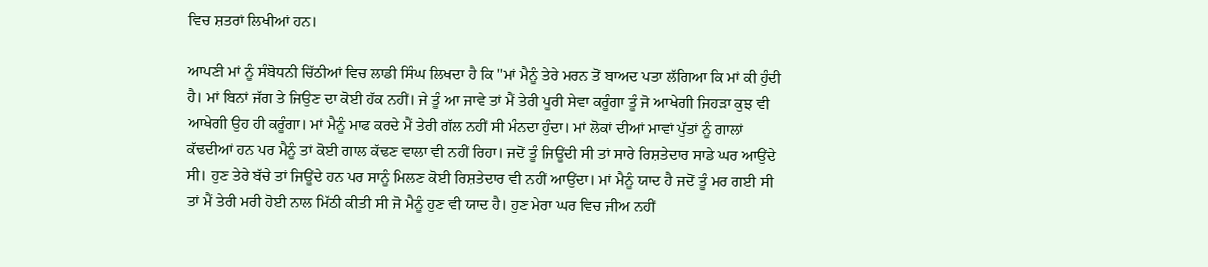ਵਿਚ ਸ਼ਤਰਾਂ ਲਿਖੀਆਂ ਹਨ।

ਆਪਣੀ ਮਾਂ ਨੂੰ ਸੰਬੋਧਨੀ ਚਿੱਠੀਆਂ ਵਿਚ ਲਾਡੀ ਸਿੰਘ ਲਿਖਦਾ ਹੈ ਕਿ ''ਮਾਂ ਮੈਨੂੰ ਤੇਰੇ ਮਰਨ ਤੋਂ ਬਾਅਦ ਪਤਾ ਲੱਗਿਆ ਕਿ ਮਾਂ ਕੀ ਹੁੰਦੀ ਹੈ। ਮਾਂ ਬਿਨਾਂ ਜੱਗ ਤੇ ਜਿਉਣ ਦਾ ਕੋਈ ਹੱਕ ਨਹੀਂ। ਜੇ ਤੂੰ ਆ ਜਾਵੇ ਤਾਂ ਮੈਂ ਤੇਰੀ ਪੂਰੀ ਸੇਵਾ ਕਰੂੰਗਾ ਤੂੰ ਜੋ ਆਖੇਗੀ ਜਿਹੜਾ ਕੁਝ ਵੀ ਆਖੇਗੀ ਉਹ ਹੀ ਕਰੂੰਗਾ। ਮਾਂ ਮੈਨੂੰ ਮਾਫ ਕਰਦੇ ਮੈਂ ਤੇਰੀ ਗੱਲ ਨਹੀਂ ਸੀ ਮੰਨਦਾ ਹੁੰਦਾ। ਮਾਂ ਲੋਕਾਂ ਦੀਆਂ ਮਾਵਾਂ ਪੁੱਤਾਂ ਨੂੰ ਗਾਲਾਂ ਕੱਢਦੀਆਂ ਹਨ ਪਰ ਮੈਨੂੰ ਤਾਂ ਕੋਈ ਗਾਲ ਕੱਢਣ ਵਾਲਾ ਵੀ ਨਹੀਂ ਰਿਹਾ। ਜਦੋਂ ਤੂੰ ਜਿਊਂਦੀ ਸੀ ਤਾਂ ਸਾਰੇ ਰਿਸ਼ਤੇਦਾਰ ਸਾਡੇ ਘਰ ਆਉਂਦੇ ਸੀ। ਹੁਣ ਤੇਰੇ ਬੱਚੇ ਤਾਂ ਜਿਊਂਦੇ ਹਨ ਪਰ ਸਾਨੂੰ ਮਿਲਣ ਕੋਈ ਰਿਸ਼ਤੇਦਾਰ ਵੀ ਨਹੀਂ ਆਉਂਦਾ। ਮਾਂ ਮੈਨੂੰ ਯਾਦ ਹੈ ਜਦੋਂ ਤੂੰ ਮਰ ਗਈ ਸੀ ਤਾਂ ਮੈਂ ਤੇਰੀ ਮਰੀ ਹੋਈ ਨਾਲ ਮਿੱਠੀ ਕੀਤੀ ਸੀ ਜੋ ਮੈਨੂੰ ਹੁਣ ਵੀ ਯਾਦ ਹੈ। ਹੁਣ ਮੇਰਾ ਘਰ ਵਿਚ ਜੀਅ ਨਹੀਂ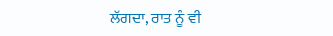ਲੱਗਦਾ, ਰਾਤ ਨੂੰ ਵੀ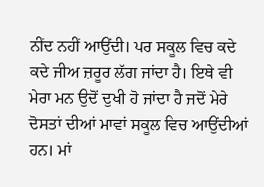ਨੀਂਦ ਨਹੀਂ ਆਉਂਦੀ। ਪਰ ਸਕੂਲ ਵਿਚ ਕਦੇ ਕਦੇ ਜੀਅ ਜ਼ਰੂਰ ਲੱਗ ਜਾਂਦਾ ਹੈ। ਇਥੇ ਵੀ ਮੇਰਾ ਮਨ ਉਦੋਂ ਦੁਖੀ ਹੋ ਜਾਂਦਾ ਹੈ ਜਦੋਂ ਮੇਰੇ ਦੋਸਤਾਂ ਦੀਆਂ ਮਾਵਾਂ ਸਕੂਲ ਵਿਚ ਆਉਂਦੀਆਂ ਹਨ। ਮਾਂ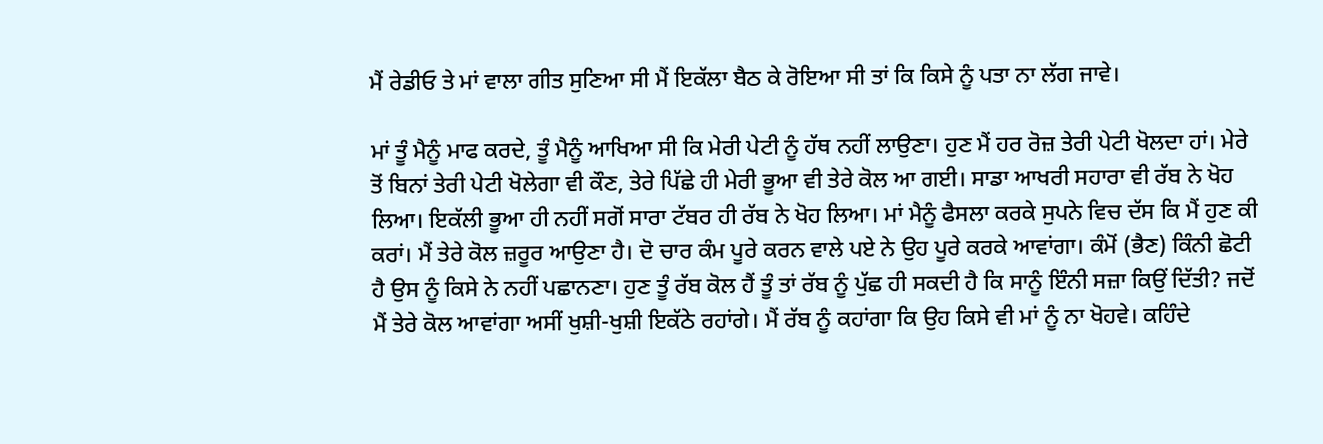ਮੈਂ ਰੇਡੀਓ ਤੇ ਮਾਂ ਵਾਲਾ ਗੀਤ ਸੁਣਿਆ ਸੀ ਮੈਂ ਇਕੱਲਾ ਬੈਠ ਕੇ ਰੋਇਆ ਸੀ ਤਾਂ ਕਿ ਕਿਸੇ ਨੂੰ ਪਤਾ ਨਾ ਲੱਗ ਜਾਵੇ।

ਮਾਂ ਤੂੰ ਮੈਨੂੰ ਮਾਫ ਕਰਦੇ, ਤੂੰ ਮੈਨੂੰ ਆਖਿਆ ਸੀ ਕਿ ਮੇਰੀ ਪੇਟੀ ਨੂੰ ਹੱਥ ਨਹੀਂ ਲਾਉਣਾ। ਹੁਣ ਮੈਂ ਹਰ ਰੋਜ਼ ਤੇਰੀ ਪੇਟੀ ਖੋਲਦਾ ਹਾਂ। ਮੇਰੇ ਤੋਂ ਬਿਨਾਂ ਤੇਰੀ ਪੇਟੀ ਖੋਲੇਗਾ ਵੀ ਕੌਣ, ਤੇਰੇ ਪਿੱਛੇ ਹੀ ਮੇਰੀ ਭੂਆ ਵੀ ਤੇਰੇ ਕੋਲ ਆ ਗਈ। ਸਾਡਾ ਆਖਰੀ ਸਹਾਰਾ ਵੀ ਰੱਬ ਨੇ ਖੋਹ ਲਿਆ। ਇਕੱਲੀ ਭੂਆ ਹੀ ਨਹੀਂ ਸਗੋਂ ਸਾਰਾ ਟੱਬਰ ਹੀ ਰੱਬ ਨੇ ਖੋਹ ਲਿਆ। ਮਾਂ ਮੈਨੂੰ ਫੈਸਲਾ ਕਰਕੇ ਸੁਪਨੇ ਵਿਚ ਦੱਸ ਕਿ ਮੈਂ ਹੁਣ ਕੀ ਕਰਾਂ। ਮੈਂ ਤੇਰੇ ਕੋਲ ਜ਼ਰੂਰ ਆਉਣਾ ਹੈ। ਦੋ ਚਾਰ ਕੰਮ ਪੂਰੇ ਕਰਨ ਵਾਲੇ ਪਏ ਨੇ ਉਹ ਪੂਰੇ ਕਰਕੇ ਆਵਾਂਗਾ। ਕੰਮੋਂ (ਭੈਣ) ਕਿੰਨੀ ਛੋਟੀ ਹੈ ਉਸ ਨੂੰ ਕਿਸੇ ਨੇ ਨਹੀਂ ਪਛਾਨਣਾ। ਹੁਣ ਤੂੰ ਰੱਬ ਕੋਲ ਹੈਂ ਤੂੰ ਤਾਂ ਰੱਬ ਨੂੰ ਪੁੱਛ ਹੀ ਸਕਦੀ ਹੈ ਕਿ ਸਾਨੂੰ ਇੰਨੀ ਸਜ਼ਾ ਕਿਉਂ ਦਿੱਤੀ? ਜਦੋਂ ਮੈਂ ਤੇਰੇ ਕੋਲ ਆਵਾਂਗਾ ਅਸੀਂ ਖੁਸ਼ੀ-ਖੁਸ਼ੀ ਇਕੱਠੇ ਰਹਾਂਗੇ। ਮੈਂ ਰੱਬ ਨੂੰ ਕਹਾਂਗਾ ਕਿ ਉਹ ਕਿਸੇ ਵੀ ਮਾਂ ਨੂੰ ਨਾ ਖੋਹਵੇ। ਕਹਿੰਦੇ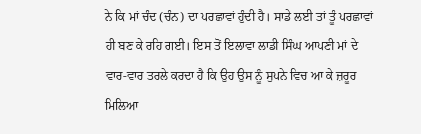ਨੇ ਕਿ ਮਾਂ ਚੰਦ (ਚੰਨ) ਦਾ ਪਰਛਾਵਾਂ ਹੁੰਦੀ ਹੈ। ਸਾਡੇ ਲਈ ਤਾਂ ਤੂੰ ਪਰਛਾਵਾਂ ਹੀ ਬਣ ਕੇ ਰਹਿ ਗਈ। ਇਸ ਤੋਂ ਇਲਾਵਾ ਲਾਡੀ ਸਿੰਘ ਆਪਣੀ ਮਾਂ ਦੇ ਵਾਰ-ਵਾਰ ਤਰਲੇ ਕਰਦਾ ਹੈ ਕਿ ਉਹ ਉਸ ਨੂੰ ਸੁਪਨੇ ਵਿਚ ਆ ਕੇ ਜ਼ਰੂਰ ਮਿਲਿਆ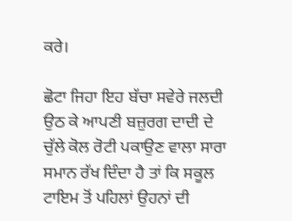ਕਰੇ।

ਛੋਟਾ ਜਿਹਾ ਇਹ ਬੱਚਾ ਸਵੇਰੇ ਜਲਦੀ ਉਠ ਕੇ ਆਪਣੀ ਬਜ਼ੁਰਗ ਦਾਦੀ ਦੇ ਚੁੱਲੇ ਕੋਲ ਰੋਟੀ ਪਕਾਉਣ ਵਾਲਾ ਸਾਰਾ ਸਮਾਨ ਰੱਖ ਦਿੰਦਾ ਹੈ ਤਾਂ ਕਿ ਸਕੂਲ ਟਾਇਮ ਤੋਂ ਪਹਿਲਾਂ ਉਹਨਾਂ ਦੀ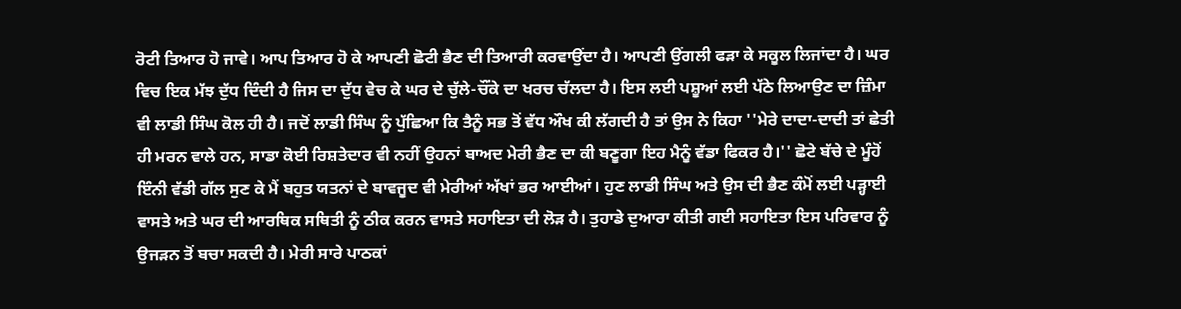ਰੋਟੀ ਤਿਆਰ ਹੋ ਜਾਵੇ। ਆਪ ਤਿਆਰ ਹੋ ਕੇ ਆਪਣੀ ਛੋਟੀ ਭੈਣ ਦੀ ਤਿਆਰੀ ਕਰਵਾਉਂਦਾ ਹੈ। ਆਪਣੀ ਉਂਗਲੀ ਫੜਾ ਕੇ ਸਕੂਲ ਲਿਜਾਂਦਾ ਹੈ। ਘਰ ਵਿਚ ਇਕ ਮੱਝ ਦੁੱਧ ਦਿੰਦੀ ਹੈ ਜਿਸ ਦਾ ਦੁੱਧ ਵੇਚ ਕੇ ਘਰ ਦੇ ਚੁੱਲੇ-ਚੌਂਕੇ ਦਾ ਖਰਚ ਚੱਲਦਾ ਹੈ। ਇਸ ਲਈ ਪਸ਼ੂਆਂ ਲਈ ਪੱਠੇ ਲਿਆਉਣ ਦਾ ਜ਼ਿੰਮਾ ਵੀ ਲਾਡੀ ਸਿੰਘ ਕੋਲ ਹੀ ਹੈ। ਜਦੋਂ ਲਾਡੀ ਸਿੰਘ ਨੂੰ ਪੁੱਛਿਆ ਕਿ ਤੈਨੂੰ ਸਭ ਤੋਂ ਵੱਧ ਔਖ ਕੀ ਲੱਗਦੀ ਹੈ ਤਾਂ ਉਸ ਨੇ ਕਿਹਾ ''ਮੇਰੇ ਦਾਦਾ-ਦਾਦੀ ਤਾਂ ਛੇਤੀ ਹੀ ਮਰਨ ਵਾਲੇ ਹਨ, ਸਾਡਾ ਕੋਈ ਰਿਸ਼ਤੇਦਾਰ ਵੀ ਨਹੀਂ ਉਹਨਾਂ ਬਾਅਦ ਮੇਰੀ ਭੈਣ ਦਾ ਕੀ ਬਣੂਗਾ ਇਹ ਮੈਨੂੰ ਵੱਡਾ ਫਿਕਰ ਹੈ।'' ਛੋਟੇ ਬੱਚੇ ਦੇ ਮੂੰਹੋਂ ਇੰਨੀ ਵੱਡੀ ਗੱਲ ਸੁਣ ਕੇ ਮੈਂ ਬਹੁਤ ਯਤਨਾਂ ਦੇ ਬਾਵਜੂਦ ਵੀ ਮੇਰੀਆਂ ਅੱਖਾਂ ਭਰ ਆਈਆਂ। ਹੁਣ ਲਾਡੀ ਸਿੰਘ ਅਤੇ ਉਸ ਦੀ ਭੈਣ ਕੰਮੋਂ ਲਈ ਪੜ੍ਹਾਈ ਵਾਸਤੇ ਅਤੇ ਘਰ ਦੀ ਆਰਥਿਕ ਸਥਿਤੀ ਨੂੰ ਠੀਕ ਕਰਨ ਵਾਸਤੇ ਸਹਾਇਤਾ ਦੀ ਲੋੜ ਹੈ। ਤੁਹਾਡੇ ਦੁਆਰਾ ਕੀਤੀ ਗਈ ਸਹਾਇਤਾ ਇਸ ਪਰਿਵਾਰ ਨੂੰ ਉਜੜਨ ਤੋਂ ਬਚਾ ਸਕਦੀ ਹੈ। ਮੇਰੀ ਸਾਰੇ ਪਾਠਕਾਂ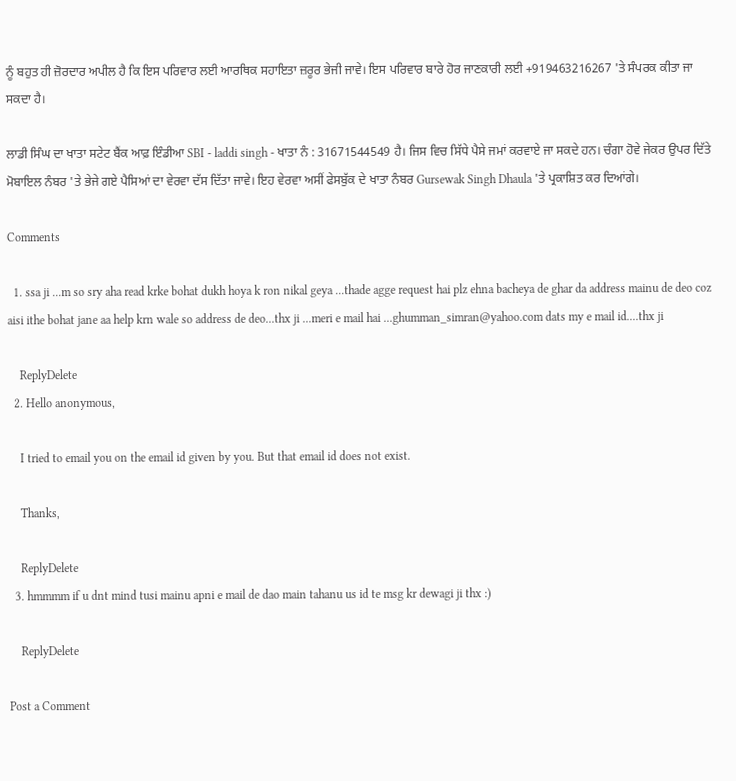ਨੂੰ ਬਹੁਤ ਹੀ ਜ਼ੋਰਦਾਰ ਅਪੀਲ ਹੈ ਕਿ ਇਸ ਪਰਿਵਾਰ ਲਈ ਆਰਥਿਕ ਸਹਾਇਤਾ ਜ਼ਰੂਰ ਭੇਜੀ ਜਾਵੇ। ਇਸ ਪਰਿਵਾਰ ਬਾਰੇ ਹੋਰ ਜਾਣਕਾਰੀ ਲਈ +919463216267 'ਤੇ ਸੰਪਰਕ ਕੀਤਾ ਜਾ ਸਕਦਾ ਹੈ।

ਲਾਡੀ ਸਿੰਘ ਦਾ ਖਾਤਾ ਸਟੇਟ ਬੈਂਕ ਆਫ਼ ਇੰਡੀਆ SBI - laddi singh - ਖਾਤਾ ਨੰ : 31671544549 ਹੈ। ਜਿਸ ਵਿਚ ਸਿੱਧੇ ਪੈਸੇ ਜਮਾਂ ਕਰਵਾਏ ਜਾ ਸਕਦੇ ਹਨ। ਚੰਗਾ ਹੋਵੇ ਜੇਕਰ ਉਪਰ ਦਿੱਤੇ ਮੋਬਾਇਲ ਨੰਬਰ 'ਤੇ ਭੇਜੇ ਗਏ ਪੈਸਿਆਂ ਦਾ ਵੇਰਵਾ ਦੱਸ ਦਿੱਤਾ ਜਾਵੇ। ਇਹ ਵੇਰਵਾ ਅਸੀਂ ਫੇਸਬੁੱਕ ਦੇ ਖਾਤਾ ਨੰਬਰ Gursewak Singh Dhaula 'ਤੇ ਪ੍ਰਕਾਸ਼ਿਤ ਕਰ ਦਿਆਂਗੇ।

Comments

  1. ssa ji ...m so sry aha read krke bohat dukh hoya k ron nikal geya ...thade agge request hai plz ehna bacheya de ghar da address mainu de deo coz aisi ithe bohat jane aa help krn wale so address de deo...thx ji ...meri e mail hai ...ghumman_simran@yahoo.com dats my e mail id....thx ji

    ReplyDelete
  2. Hello anonymous,

    I tried to email you on the email id given by you. But that email id does not exist.

    Thanks,

    ReplyDelete
  3. hmmmm if u dnt mind tusi mainu apni e mail de dao main tahanu us id te msg kr dewagi ji thx :)

    ReplyDelete

Post a Comment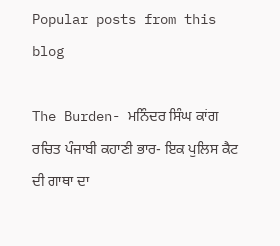Popular posts from this blog

The Burden- ਮਨਿੰਦਰ ਸਿੰਘ ਕਾਂਗ ਰਚਿਤ ਪੰਜਾਬੀ ਕਹਾਣੀ ਭਾਰ- ਇਕ ਪੁਲਿਸ ਕੈਟ ਦੀ ਗਾਥਾ ਦਾ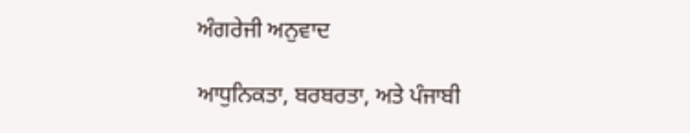ਅੰਗਰੇਜੀ ਅਨੁਵਾਦ

ਆਧੁਨਿਕਤਾ, ਬਰਬਰਤਾ, ਅਤੇ ਪੰਜਾਬੀ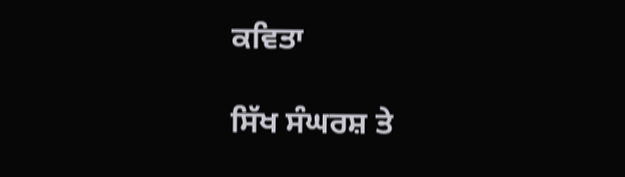ਕਵਿਤਾ

ਸਿੱਖ ਸੰਘਰਸ਼ ਤੇ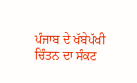ਪੰਜਾਬ ਦੇ ਖੱਬੇਪੱਖੀ ਚਿੰਤਨ ਦਾ ਸੰਕਟ